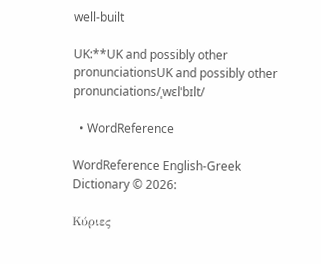well-built

UK:**UK and possibly other pronunciationsUK and possibly other pronunciations/ˌwɛlˈbɪlt/

  • WordReference

WordReference English-Greek Dictionary © 2026:

Κύριες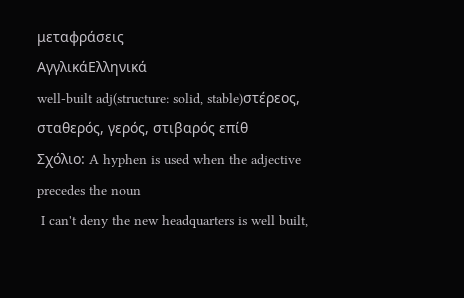μεταφράσεις
ΑγγλικάΕλληνικά
well-built adj(structure: solid, stable)στέρεος, σταθερός, γερός, στιβαρός επίθ
Σχόλιο: A hyphen is used when the adjective precedes the noun
 I can't deny the new headquarters is well built,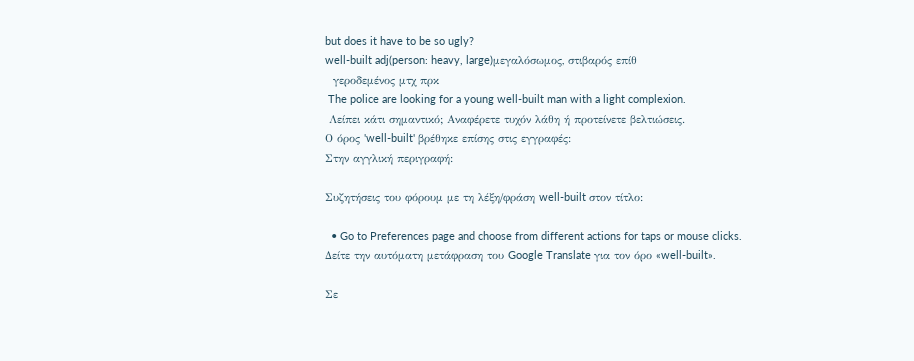but does it have to be so ugly?
well-built adj(person: heavy, large)μεγαλόσωμος, στιβαρός επίθ
  γεροδεμένος μτχ πρκ
 The police are looking for a young well-built man with a light complexion.
 Λείπει κάτι σημαντικό; Αναφέρετε τυχόν λάθη ή προτείνετε βελτιώσεις.
Ο όρος 'well-built' βρέθηκε επίσης στις εγγραφές:
Στην αγγλική περιγραφή:

Συζητήσεις του φόρουμ με τη λέξη/φράση well-built στον τίτλο:

  • Go to Preferences page and choose from different actions for taps or mouse clicks.
Δείτε την αυτόματη μετάφραση του Google Translate για τον όρο «well-built».

Σε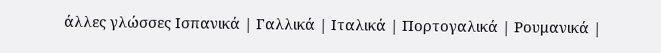άλλες γλώσσες Ισπανικά | Γαλλικά | Ιταλικά | Πορτογαλικά | Ρουμανικά |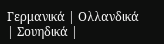Γερμανικά | Ολλανδικά | Σουηδικά |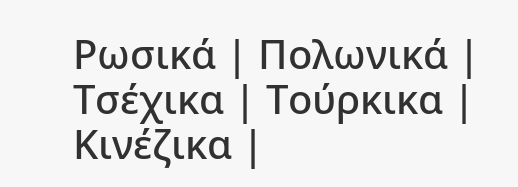Ρωσικά | Πολωνικά | Τσέχικα | Τούρκικα | Κινέζικα |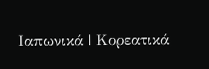Ιαπωνικά | Κορεατικά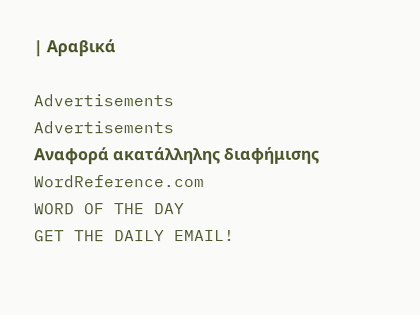| Αραβικά

Advertisements
Advertisements
Αναφορά ακατάλληλης διαφήμισης
WordReference.com
WORD OF THE DAY
GET THE DAILY EMAIL!